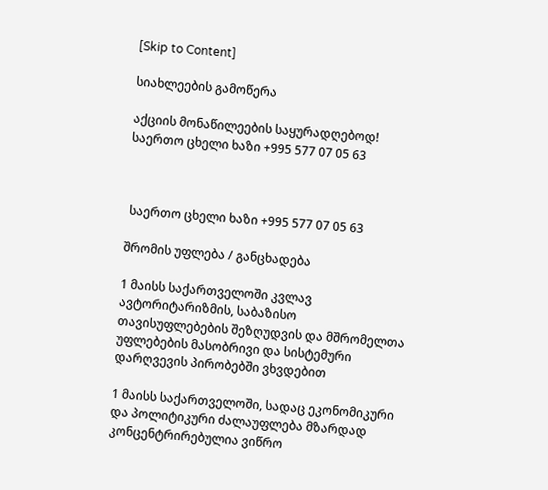[Skip to Content]

სიახლეების გამოწერა

აქციის მონაწილეების საყურადღებოდ! საერთო ცხელი ხაზი +995 577 07 05 63



 საერთო ცხელი ხაზი +995 577 07 05 63

შრომის უფლება / განცხადება

1 მაისს საქართველოში კვლავ ავტორიტარიზმის, საბაზისო თავისუფლებების შეზღუდვის და მშრომელთა უფლებების მასობრივი და სისტემური დარღვევის პირობებში ვხვდებით

1 მაისს საქართველოში, სადაც ეკონომიკური და პოლიტიკური ძალაუფლება მზარდად კონცენტრირებულია ვიწრო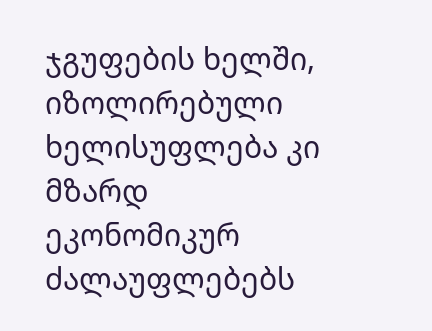ჯგუფების ხელში, იზოლირებული ხელისუფლება კი მზარდ ეკონომიკურ ძალაუფლებებს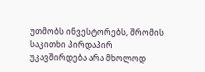უთმობს ინვესტორებს, შრომის საკითხი პირდაპირ უკავშირდება არა მხოლოდ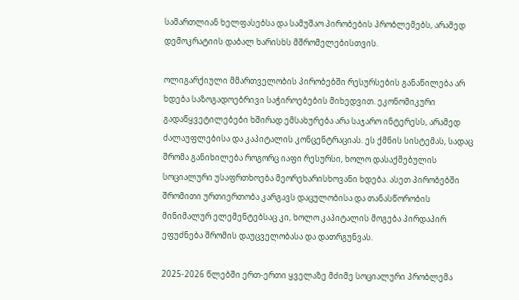სამართლიან ხელფასებსა და სამუშაო პირობების პრობლემებს, არამედ დემოკრატიის დაბალ ხარისხს მშრომელებისთვის.

ოლიგარქიული მმართველობის პირობებში რესურსების განაწილება არ ხდება საზოგადოებრივი საჭიროებების მიხედვით. ეკონომიკური გადაწყვეტილებები ხშირად ემსახურება არა საჯარო ინტერესს, არამედ ძალაუფლებისა და კაპიტალის კონცენტრაციას. ეს ქმნის სისტემას, სადაც შრომა განიხილება როგორც იაფი რესურსი, ხოლო დასაქმებულის სოციალური უსაფრთხოება მეორეხარისხოვანი ხდება. ასეთ პირობებში შრომითი ურთიერთობა კარგავს დაცულობისა და თანასწორობის მინიმალურ ელემენტებსაც კი, ხოლო კაპიტალის მოგება პირდაპირ ეფუძნება შრომის დაუცველობასა და დათრგუნვას.

2025-2026 წლებში ერთ-ერთი ყველაზე მძიმე სოციალური პრობლემა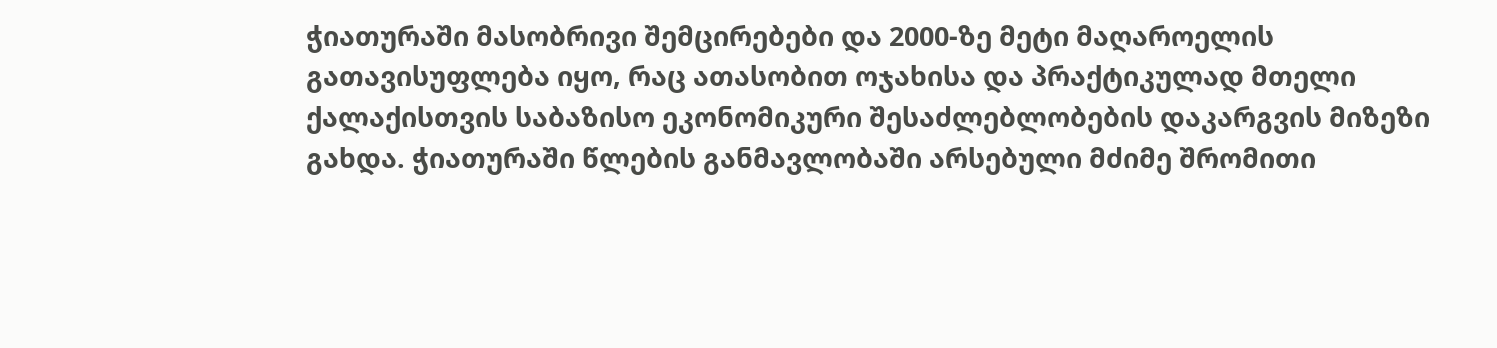ჭიათურაში მასობრივი შემცირებები და 2000-ზე მეტი მაღაროელის გათავისუფლება იყო, რაც ათასობით ოჯახისა და პრაქტიკულად მთელი ქალაქისთვის საბაზისო ეკონომიკური შესაძლებლობების დაკარგვის მიზეზი გახდა. ჭიათურაში წლების განმავლობაში არსებული მძიმე შრომითი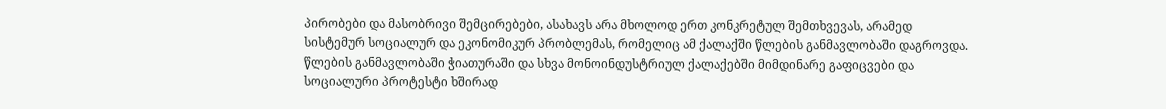პირობები და მასობრივი შემცირებები, ასახავს არა მხოლოდ ერთ კონკრეტულ შემთხვევას, არამედ სისტემურ სოციალურ და ეკონომიკურ პრობლემას, რომელიც ამ ქალაქში წლების განმავლობაში დაგროვდა. წლების განმავლობაში ჭიათურაში და სხვა მონოინდუსტრიულ ქალაქებში მიმდინარე გაფიცვები და სოციალური პროტესტი ხშირად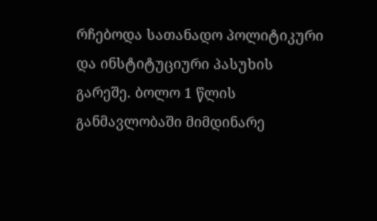რჩებოდა სათანადო პოლიტიკური და ინსტიტუციური პასუხის გარეშე. ბოლო 1 წლის განმავლობაში მიმდინარე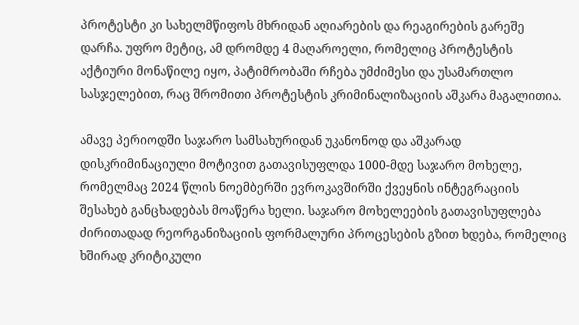პროტესტი კი სახელმწიფოს მხრიდან აღიარების და რეაგირების გარეშე დარჩა. უფრო მეტიც, ამ დრომდე 4 მაღაროელი, რომელიც პროტესტის აქტიური მონაწილე იყო, პატიმრობაში რჩება უმძიმესი და უსამართლო სასჯელებით, რაც შრომითი პროტესტის კრიმინალიზაციის აშკარა მაგალითია.

ამავე პერიოდში საჯარო სამსახურიდან უკანონოდ და აშკარად დისკრიმინაციული მოტივით გათავისუფლდა 1000-მდე საჯარო მოხელე, რომელმაც 2024 წლის ნოემბერში ევროკავშირში ქვეყნის ინტეგრაციის შესახებ განცხადებას მოაწერა ხელი. საჯარო მოხელეების გათავისუფლება ძირითადად რეორგანიზაციის ფორმალური პროცესების გზით ხდება, რომელიც ხშირად კრიტიკული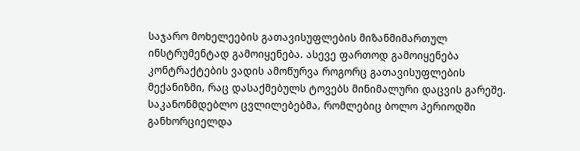საჯარო მოხელეების გათავისუფლების მიზანმიმართულ ინსტრუმენტად გამოიყენება. ასევე ფართოდ გამოიყენება კონტრაქტების ვადის ამოწურვა როგორც გათავისუფლების მექანიზმი, რაც დასაქმებულს ტოვებს მინიმალური დაცვის გარეშე. საკანონმდებლო ცვლილებებმა, რომლებიც ბოლო პერიოდში განხორციელდა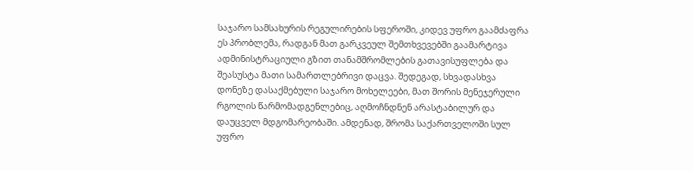საჯარო სამსახურის რეგულირების სფეროში, კიდევ უფრო გაამძაფრა ეს პრობლემა, რადგან მათ გარკვეულ შემთხვევებში გაამარტივა ადმინისტრაციული გზით თანამშრომლების გათავისუფლება და შეასუსტა მათი სამართლებრივი დაცვა. შედეგად, სხვადასხვა დონეზე დასაქმებული საჯარო მოხელეები, მათ შორის მენეჯერული რგოლის წარმომადგენლებიც, აღმოჩნდნენ არასტაბილურ და დაუცველ მდგომარეობაში. ამდენად, შრომა საქართველოში სულ უფრო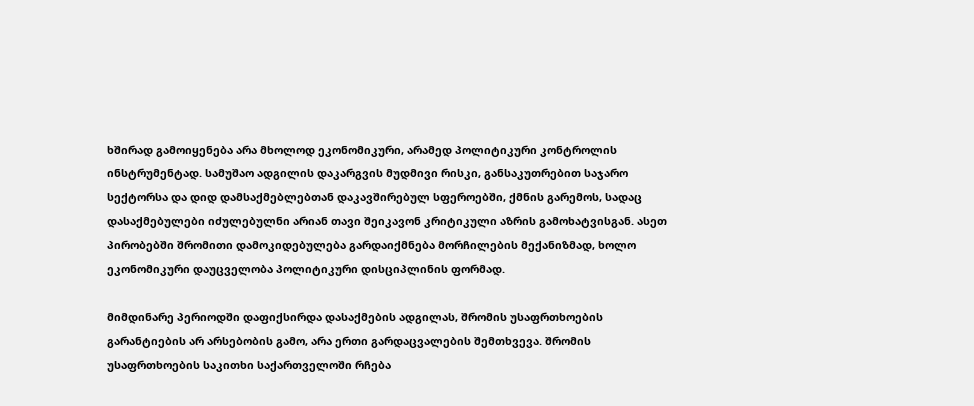ხშირად გამოიყენება არა მხოლოდ ეკონომიკური, არამედ პოლიტიკური კონტროლის ინსტრუმენტად. სამუშაო ადგილის დაკარგვის მუდმივი რისკი, განსაკუთრებით საჯარო სექტორსა და დიდ დამსაქმებლებთან დაკავშირებულ სფეროებში, ქმნის გარემოს, სადაც დასაქმებულები იძულებულნი არიან თავი შეიკავონ კრიტიკული აზრის გამოხატვისგან. ასეთ პირობებში შრომითი დამოკიდებულება გარდაიქმნება მორჩილების მექანიზმად, ხოლო ეკონომიკური დაუცველობა პოლიტიკური დისციპლინის ფორმად.

მიმდინარე პერიოდში დაფიქსირდა დასაქმების ადგილას, შრომის უსაფრთხოების გარანტიების არ არსებობის გამო, არა ერთი გარდაცვალების შემთხვევა. შრომის უსაფრთხოების საკითხი საქართველოში რჩება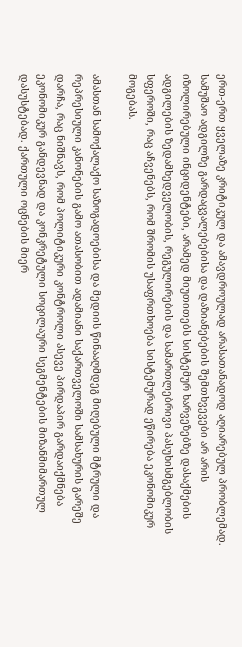ერთ-ერთ ყველაზე კრიტიკულ და ამავდროულად არასათანადოდ აღიარებულ პრობლემად. სამუშაო ადგილზე გარდაცვალებებისა და დაზიანებების შემთხვევები არ არის იზოლირებული ინციდენტები, არამედ მიუთითებს სისტემურ ხარვეზებზე დასაქმების ადგილების ზედამხედველობის, რეგულირების და სამართლებრივი პასუხისმგებლობის სფეროში, რაც აჩვენებს, რომ შრომის უსაფრთხოება სისტემურად ეწირება ეკონომიკურ მოგებას.

ამასთან სამოქალაქო საზოგადოებისა და მედიის წინააღმდეგ მიღებული მტრული და რეპრესიული კანონების გამო ათასობით ადამიანი საქართველოში სამსახურის გარეშე დარჩა, რაც ნიშნავს, რომ პოლიტიკური კონტროლი ასევე პირდაპირ გარდაიქმნება ეკონომიკურ განდევნად და კონკრეტული სოცილაური სეგმენტების მიზანმიმართულ დასუსტებად. ქართული ოცნების მიერ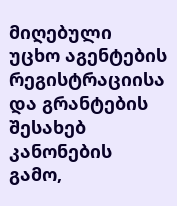მიღებული უცხო აგენტების რეგისტრაციისა და გრანტების შესახებ კანონების გამო,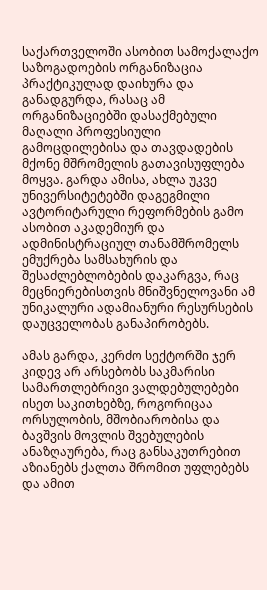საქართველოში ასობით სამოქალაქო საზოგადოების ორგანიზაცია პრაქტიკულად დაიხურა და განადგურდა, რასაც ამ ორგანიზაციებში დასაქმებული მაღალი პროფესიული გამოცდილებისა და თავდადების მქონე მშრომელის გათავისუფლება მოყვა. გარდა ამისა, ახლა უკვე უნივერსიტეტებში დაგეგმილი ავტორიტარული რეფორმების გამო ასობით აკადემიურ და ადმინისტრაციულ თანამშრომელს ემუქრება სამსახურის და შესაძლებლობების დაკარგვა, რაც მეცნიერებისთვის მნიშვნელოვანი ამ უნიკალური ადამიანური რესურსების დაუცველობას განაპირობებს.

ამას გარდა, კერძო სექტორში ჯერ კიდევ არ არსებობს საკმარისი სამართლებრივი ვალდებულებები ისეთ საკითხებზე, როგორიცაა ორსულობის, მშობიარობისა და ბავშვის მოვლის შვებულების ანაზღაურება, რაც განსაკუთრებით აზიანებს ქალთა შრომით უფლებებს და ამით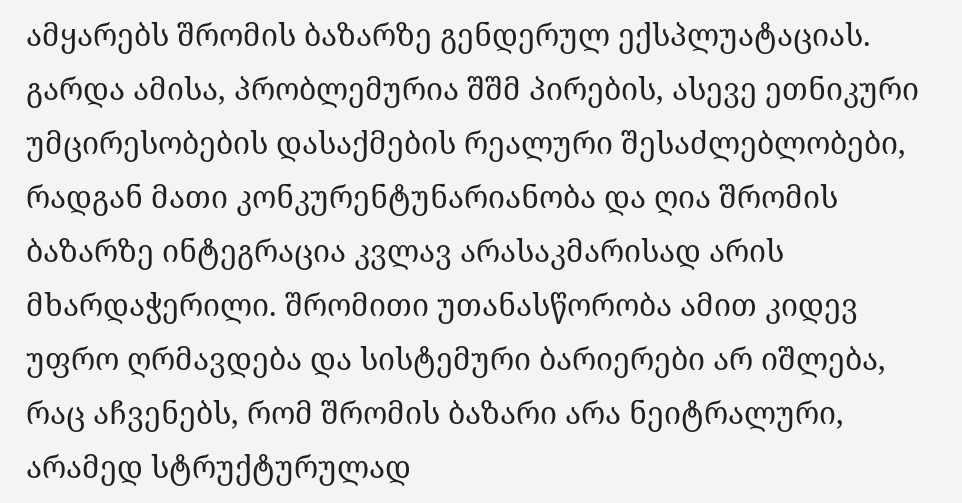ამყარებს შრომის ბაზარზე გენდერულ ექსპლუატაციას. გარდა ამისა, პრობლემურია შშმ პირების, ასევე ეთნიკური უმცირესობების დასაქმების რეალური შესაძლებლობები, რადგან მათი კონკურენტუნარიანობა და ღია შრომის ბაზარზე ინტეგრაცია კვლავ არასაკმარისად არის მხარდაჭერილი. შრომითი უთანასწორობა ამით კიდევ უფრო ღრმავდება და სისტემური ბარიერები არ იშლება, რაც აჩვენებს, რომ შრომის ბაზარი არა ნეიტრალური, არამედ სტრუქტურულად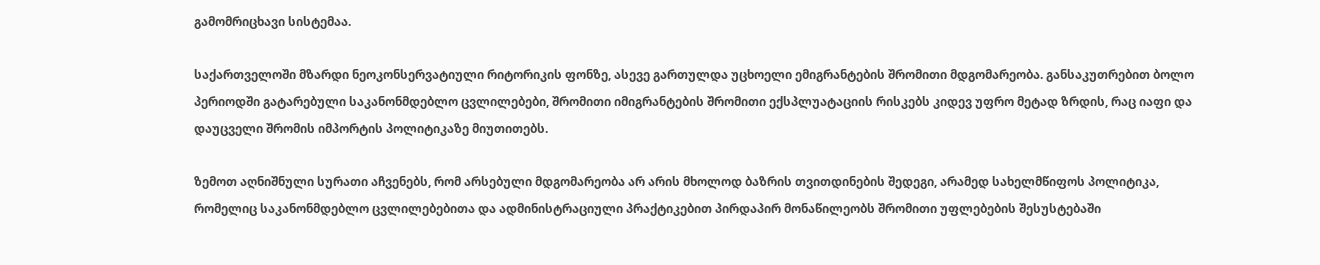გამომრიცხავი სისტემაა.

საქართველოში მზარდი ნეოკონსერვატიული რიტორიკის ფონზე, ასევე გართულდა უცხოელი ემიგრანტების შრომითი მდგომარეობა. განსაკუთრებით ბოლო პერიოდში გატარებული საკანონმდებლო ცვლილებები, შრომითი იმიგრანტების შრომითი ექსპლუატაციის რისკებს კიდევ უფრო მეტად ზრდის, რაც იაფი და დაუცველი შრომის იმპორტის პოლიტიკაზე მიუთითებს.

ზემოთ აღნიშნული სურათი აჩვენებს, რომ არსებული მდგომარეობა არ არის მხოლოდ ბაზრის თვითდინების შედეგი, არამედ სახელმწიფოს პოლიტიკა, რომელიც საკანონმდებლო ცვლილებებითა და ადმინისტრაციული პრაქტიკებით პირდაპირ მონაწილეობს შრომითი უფლებების შესუსტებაში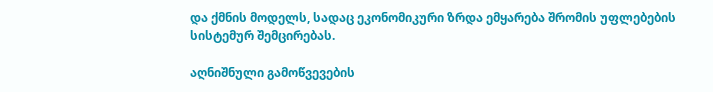და ქმნის მოდელს, სადაც ეკონომიკური ზრდა ემყარება შრომის უფლებების სისტემურ შემცირებას.

აღნიშნული გამოწვევების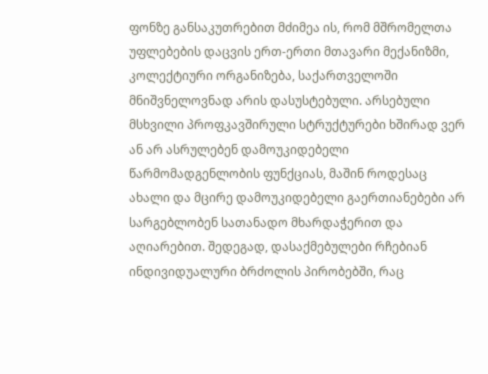ფონზე განსაკუთრებით მძიმეა ის, რომ მშრომელთა უფლებების დაცვის ერთ-ერთი მთავარი მექანიზმი, კოლექტიური ორგანიზება, საქართველოში მნიშვნელოვნად არის დასუსტებული. არსებული მსხვილი პროფკავშირული სტრუქტურები ხშირად ვერ ან არ ასრულებენ დამოუკიდებელი წარმომადგენლობის ფუნქციას, მაშინ როდესაც ახალი და მცირე დამოუკიდებელი გაერთიანებები არ სარგებლობენ სათანადო მხარდაჭერით და აღიარებით. შედეგად, დასაქმებულები რჩებიან ინდივიდუალური ბრძოლის პირობებში, რაც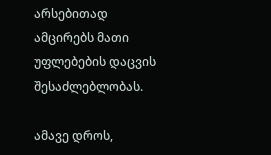არსებითად ამცირებს მათი უფლებების დაცვის შესაძლებლობას.

ამავე დროს,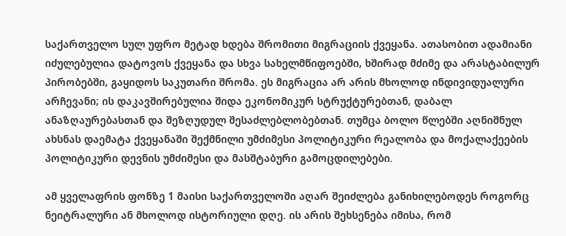საქართველო სულ უფრო მეტად ხდება შრომითი მიგრაციის ქვეყანა. ათასობით ადამიანი იძულებულია დატოვოს ქვეყანა და სხვა სახელმწიფოებში, ხშირად მძიმე და არასტაბილურ პირობებში, გაყიდოს საკუთარი შრომა. ეს მიგრაცია არ არის მხოლოდ ინდივიდუალური არჩევანი; ის დაკავშირებულია შიდა ეკონომიკურ სტრუქტურებთან, დაბალ ანაზღაურებასთან და შეზღუდულ შესაძლებლობებთან. თუმცა ბოლო წლებში აღნიშნულ ახსნას დაემატა ქვეყანაში შექმნილი უმძიმესი პოლიტიკური რეალობა და მოქალაქეების პოლიტიკური დევნის უმძიმესი და მასშტაბური გამოცდილებები.

ამ ყველაფრის ფონზე 1 მაისი საქართველოში აღარ შეიძლება განიხილებოდეს როგორც ნეიტრალური ან მხოლოდ ისტორიული დღე. ის არის შეხსენება იმისა, რომ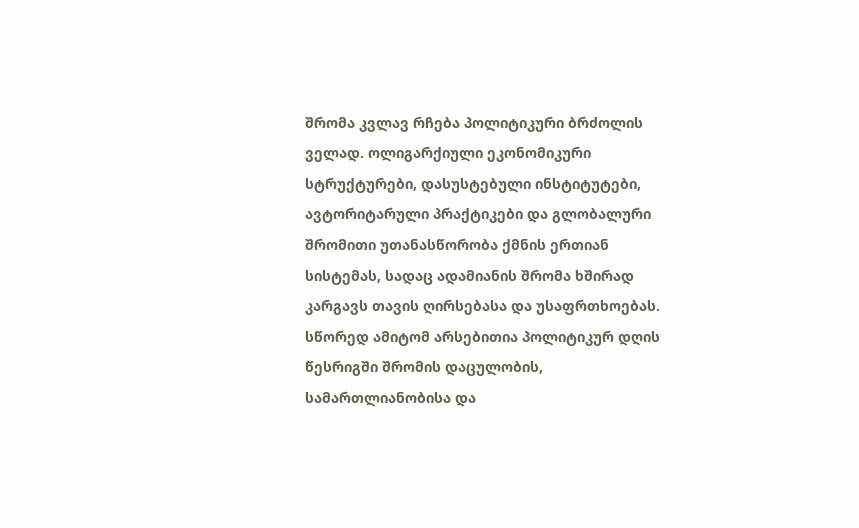შრომა კვლავ რჩება პოლიტიკური ბრძოლის ველად. ოლიგარქიული ეკონომიკური სტრუქტურები, დასუსტებული ინსტიტუტები, ავტორიტარული პრაქტიკები და გლობალური შრომითი უთანასწორობა ქმნის ერთიან სისტემას, სადაც ადამიანის შრომა ხშირად კარგავს თავის ღირსებასა და უსაფრთხოებას. სწორედ ამიტომ არსებითია პოლიტიკურ დღის წესრიგში შრომის დაცულობის, სამართლიანობისა და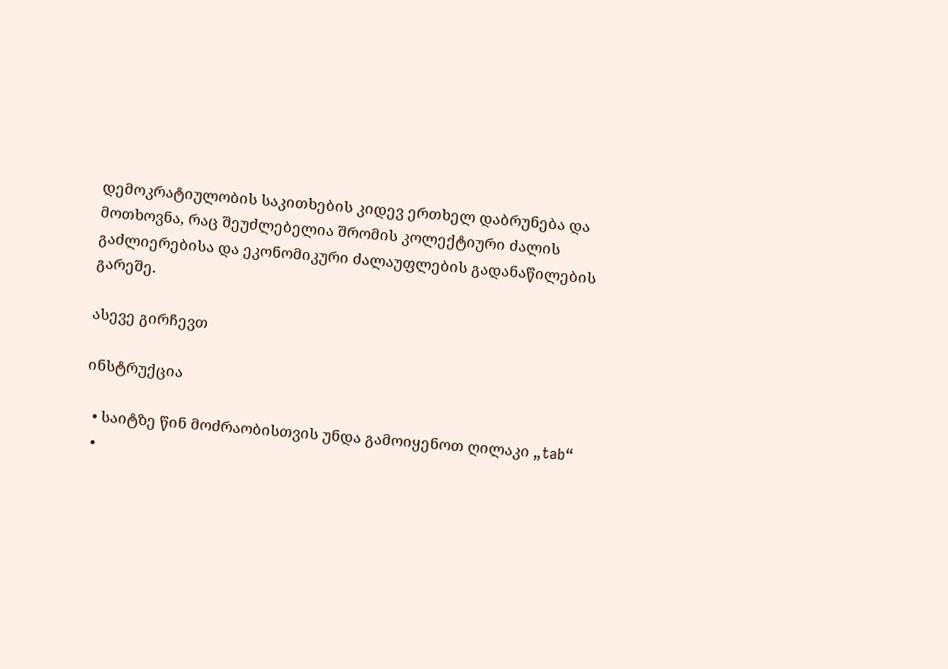დემოკრატიულობის საკითხების კიდევ ერთხელ დაბრუნება და მოთხოვნა, რაც შეუძლებელია შრომის კოლექტიური ძალის გაძლიერებისა და ეკონომიკური ძალაუფლების გადანაწილების გარეშე.

ასევე გირჩევთ

ინსტრუქცია

  • საიტზე წინ მოძრაობისთვის უნდა გამოიყენოთ ღილაკი „tab“
  •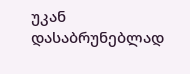უკან დასაბრუნებლად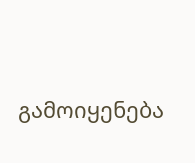გამოიყენება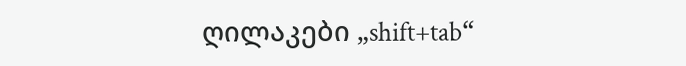ღილაკები „shift+tab“